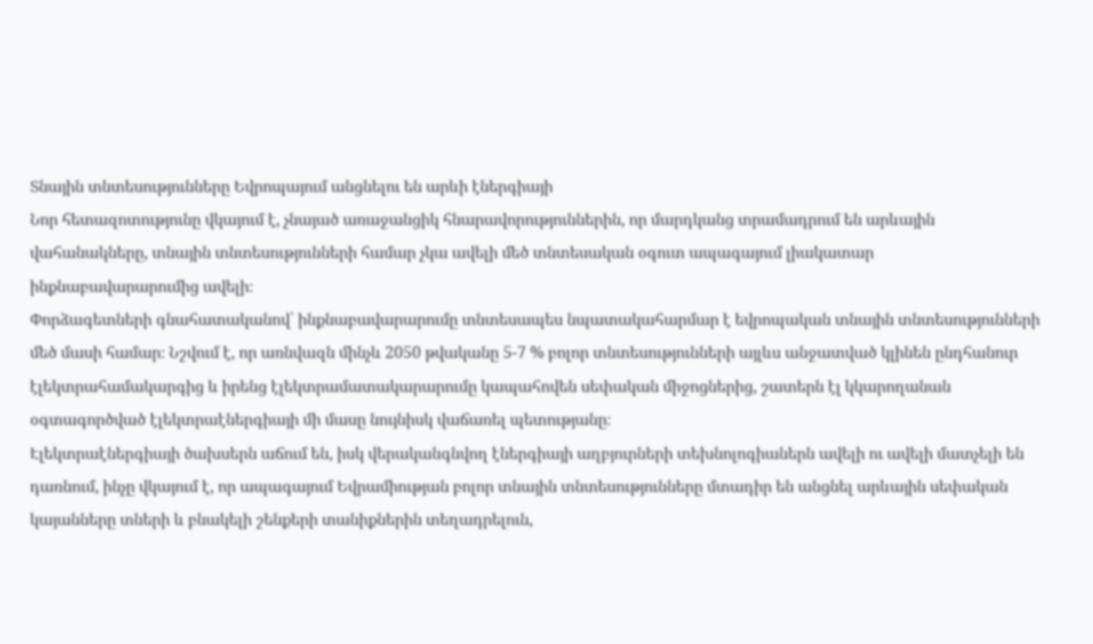Տնային տնտեսությունները Եվրոպայում անցնելու են արևի էներգիայի
Նոր հետազոտությունը վկայում է, չնայած առաջանցիկ հնարավորություններին, որ մարդկանց տրամադրում են արևային վահանակները, տնային տնտեսությունների համար չկա ավելի մեծ տնտեսական օգուտ ապագայում լիակատար ինքնաբավարարումից ավելի։
Փորձագետների գնահատականով՝ ինքնաբավարարումը տնտեսապես նպատակահարմար է եվրոպական տնային տնտեսությունների մեծ մասի համար։ Նշվում է, որ առնվազն մինչև 2050 թվականը 5-7 % բոլոր տնտեսությունների այլևս անջատված կլինեն ընդհանուր էլեկտրահամակարգից և իրենց էլեկտրամատակարարումը կապահովեն սեփական միջոցներից, շատերն էլ կկարողանան օգտագործված էլեկտրաէներգիայի մի մասը նույնիսկ վաճառել պետությանը։
Էլեկտրաէներգիայի ծախսերն աճում են, իսկ վերականգնվող էներգիայի աղբյուրների տեխնոլոգիաներն ավելի ու ավելի մատչելի են դառնում, ինչը վկայում է, որ ապագայում Եվրամիության բոլոր տնային տնտեսությունները մտադիր են անցնել արևային սեփական կայանները տների և բնակելի շենքերի տանիքներին տեղադրելուն,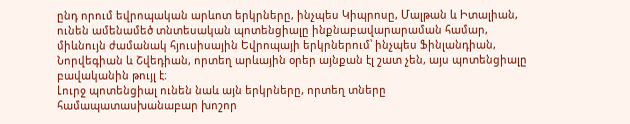ընդ որում եվրոպական արևոտ երկրները, ինչպես Կիպրոսը, Մալթան և Իտալիան, ունեն ամենամեծ տնտեսական պոտենցիալը ինքնաբավարարաման համար, միևնույն ժամանակ հյուսիսային Եվրոպայի երկրներում՝ ինչպես Ֆինլանդիան, Նորվեգիան և Շվեդիան, որտեղ արևային օրեր այնքան էլ շատ չեն, այս պոտենցիալը բավականին թույլ է։
Լուրջ պոտենցիալ ունեն նաև այն երկրները, որտեղ տները համապատասխանաբար խոշոր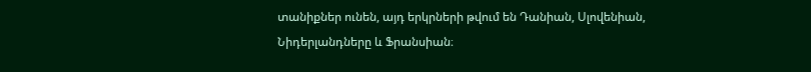տանիքներ ունեն, այդ երկրների թվում են Դանիան, Սլովենիան, Նիդերլանդները և Ֆրանսիան։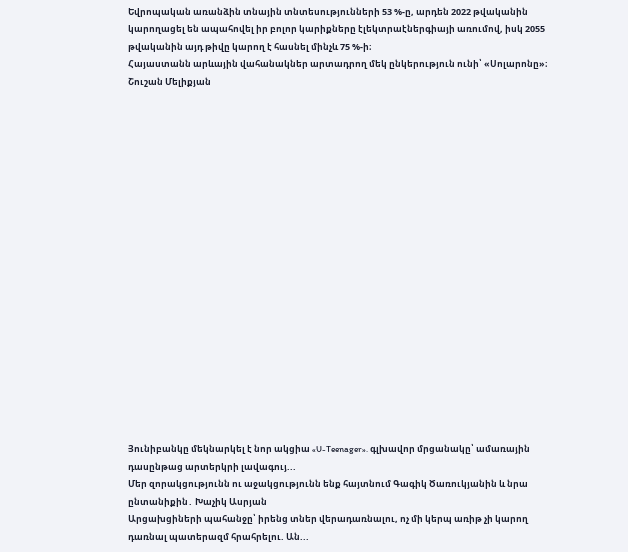Եվրոպական առանձին տնային տնտեսությունների 53 %-ը, արդեն 2022 թվականին կարողացել են ապահովել իր բոլոր կարիքները էլեկտրաէներգիայի առումով, իսկ 2055 թվականին այդ թիվը կարող է հասնել մինչև 75 %-ի։
Հայաստանն արևային վահանակներ արտադրող մեկ ընկերություն ունի՝ «Սոլարոնը»։
Շուշան Մելիքյան




















Յունիբանկը մեկնարկել է նոր ակցիա «U-Teenager». գլխավոր մրցանակը՝ ամառային դասընթաց արտերկրի լավագույ...
Մեր զորակցությունն ու աջակցությունն ենք հայտնում Գագիկ Ծառուկյանին և նրա ընտանիքին․ Խաչիկ Ասրյան
Արցախցիների պահանջը՝ իրենց տներ վերադառնալու, ոչ մի կերպ առիթ չի կարող դառնալ պատերազմ հրահրելու. Ան...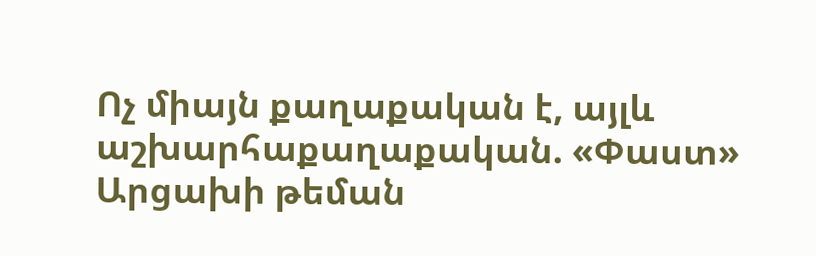Ոչ միայն քաղաքական է, այլև աշխարհաքաղաքական. «Փաստ»
Արցախի թեման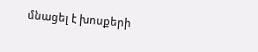մնացել է խոսքերի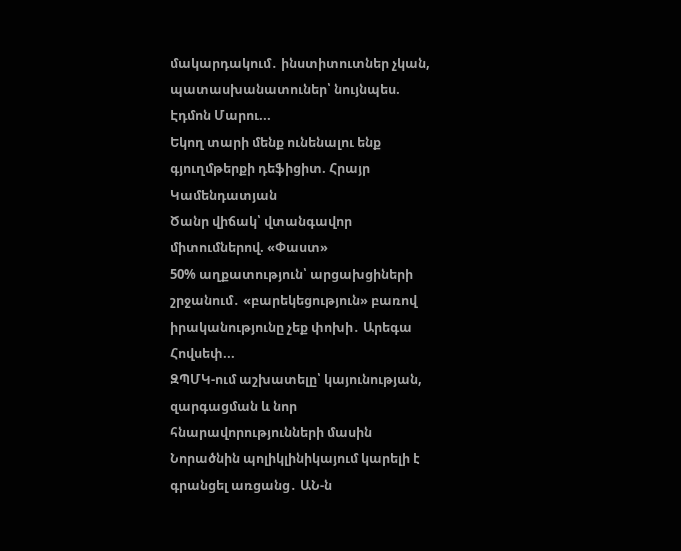մակարդակում․ ինստիտուտներ չկան, պատասխանատուներ՝ նույնպես. Էդմոն Մարու...
Եկող տարի մենք ունենալու ենք գյուղմթերքի դեֆիցիտ. Հրայր Կամենդատյան
Ծանր վիճակ՝ վտանգավոր միտումներով. «Փաստ»
50% աղքատություն՝ արցախցիների շրջանում․ «բարեկեցություն» բառով իրականությունը չեք փոխի․ Արեգա Հովսեփ...
ԶՊՄԿ-ում աշխատելը՝ կայունության, զարգացման և նոր հնարավորությունների մասին
Նորածնին պոլիկլինիկայում կարելի է գրանցել առցանց․ ԱՆ-ն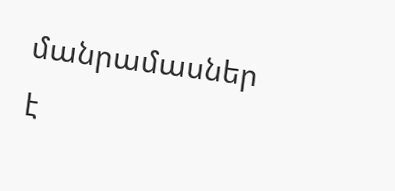մանրամասներ է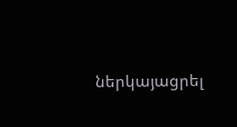ներկայացրել